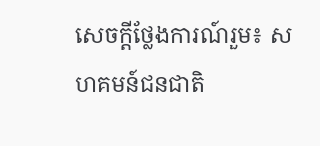សេចក្ដីថ្លែងការណ៍រួម៖ សហគមន៍ជនជាតិ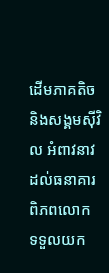ដើមភាគតិច និងសង្គមស៊ីវិល អំពាវនាវដល់ធនាគារពិភពលោក ទទួលយក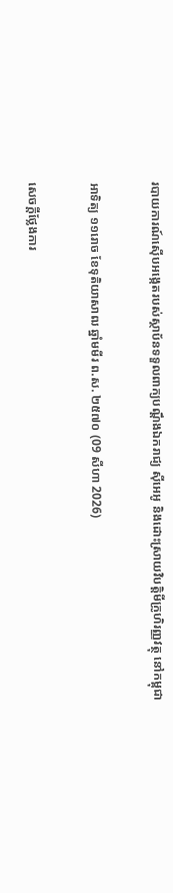របាយការណ៍ស៊ើបអង្កេតរបស់ស្ថាប័នទទួលពាក្យបណ្តឹងឯករាជ្យ ស៊ីអេអូ និងដោះស្រាយវិបត្តិមីក្រូហិរញ្ញវត្ថុ នៅកម្ពុជា

អាទិត្យ ១១រោច ខែទុតិយាសាឍ ឆ្នាំមមីរ ព.ស. ២៥៧០ (09 សីហា 2026)

សេចក្ដីថ្លែងការ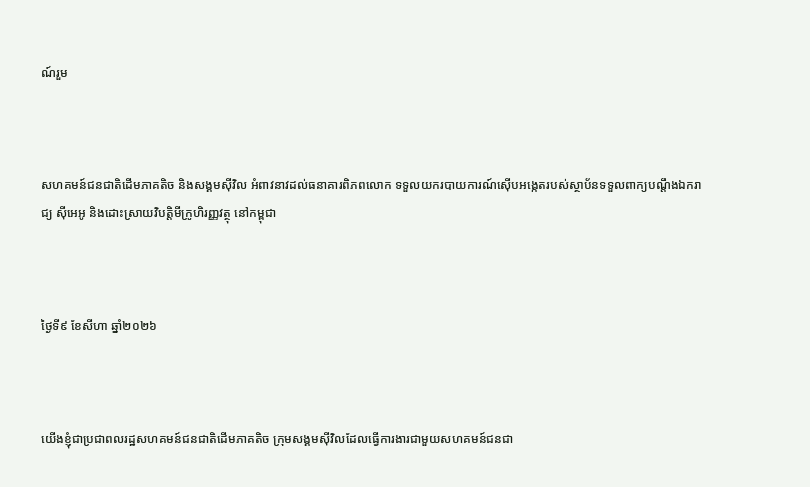ណ៍រួម



សហគមន៍ជនជាតិដើមភាគតិច និងសង្គមស៊ីវិល អំពាវនាវដល់ធនាគារពិភពលោក ទទួលយករបាយការណ៍ស៊ើបអង្កេតរបស់ស្ថាប័នទទួលពាក្យបណ្តឹងឯករាជ្យ ស៊ីអេអូ និងដោះស្រាយវិបត្តិមីក្រូហិរញ្ញវត្ថុ នៅកម្ពុជា



ថ្ងៃទី៩ ខែសីហា ឆ្នាំ២០២៦



យើងខ្ញុំជាប្រជាពលរដ្ឋសហគមន៍ជនជាតិដើមភាគតិច ក្រុមសង្គមស៊ីវិលដែលធ្វើការងារជាមួយសហគមន៍ជនជា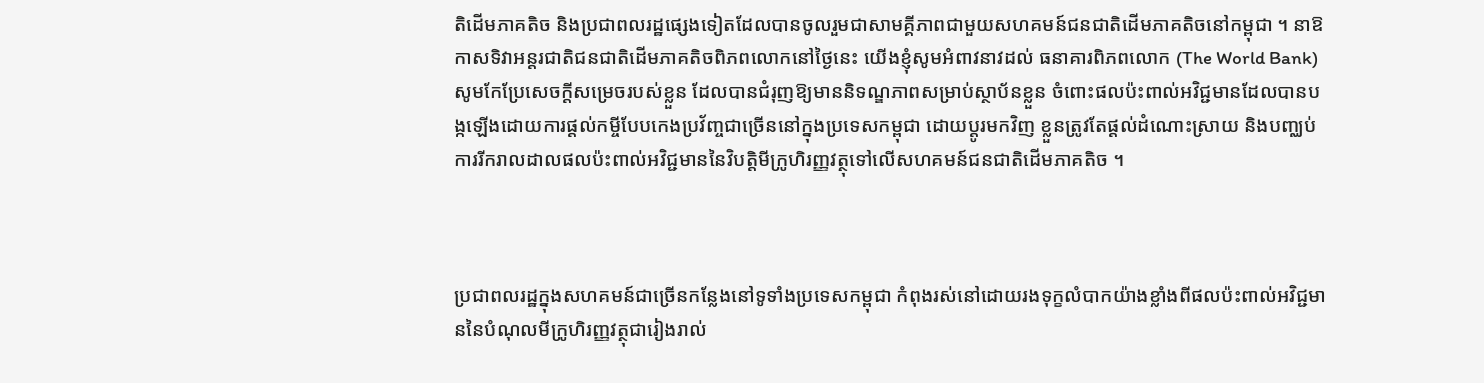តិដើមភាគតិច និងប្រជាពលរដ្ឋផ្សេងទៀតដែលបានចូលរួមជាសាមគ្គីភាពជាមួយសហគមន៍ជនជាតិដើមភាគតិចនៅកម្ពុជា ។ នាឱកាសទិវាអន្តរជាតិជនជាតិដើមភាគតិចពិភពលោកនៅថ្ងៃនេះ យើងខ្ញុំសូមអំពាវនាវដល់ ធនាគារពិភពលោក (The World Bank) សូមកែប្រែសេចក្តីសម្រេចរបស់ខ្លួន ដែលបានជំរុញឱ្យមាននិទណ្ឌភាពសម្រាប់ស្ថាប័នខ្លួន ចំពោះផលប៉ះពាល់អវិជ្ជមានដែលបានបង្កឡើងដោយការផ្តល់កម្ចីបែបកេងប្រវ័ញ្ចជាច្រើននៅក្នុងប្រទេសកម្ពុជា ដោយប្តូរមកវិញ ខ្លួនត្រូវតែផ្តល់ដំណោះស្រាយ និងបញ្ឈប់ការរីករាលដាលផលប៉ះពាល់អវិជ្ជមាននៃវិបត្តិមីក្រូហិរញ្ញវត្ថុទៅលើសហគមន៍ជនជាតិដើមភាគតិច ។



ប្រជាពលរដ្ឋក្នុងសហគមន៍ជាច្រើនកន្លែងនៅទូទាំងប្រទេសកម្ពុជា កំពុងរស់នៅដោយរងទុក្ខលំបាកយ៉ាងខ្លាំងពីផលប៉ះពាល់អវិជ្ជមាននៃបំណុលមីក្រូហិរញ្ញវត្ថុជារៀងរាល់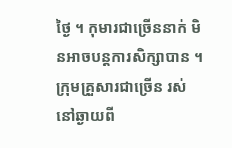ថ្ងៃ ។ កុមារជាច្រើននាក់ មិនអាចបន្តការសិក្សាបាន ។ ក្រុមគ្រួសារជាច្រើន រស់នៅឆ្ងាយពី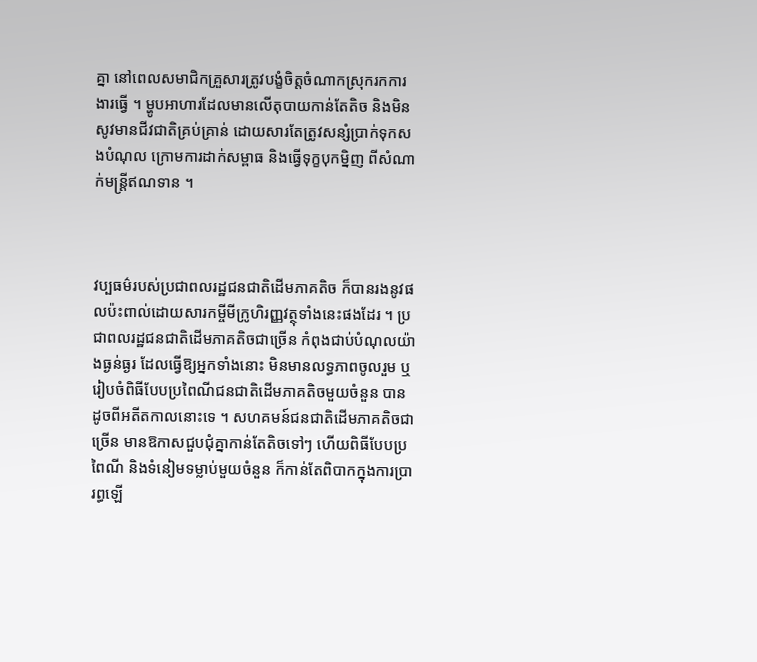គ្នា នៅពេលសមាជិកគ្រួសារត្រូវបង្ខំចិត្តចំណាកស្រុករកការងារធ្វើ ។ ម្ហូបអាហារដែលមានលើតុបាយកាន់តែតិច និងមិនសូវមានជីវជាតិគ្រប់គ្រាន់ ដោយសារតែត្រូវសន្សំប្រាក់ទុកសងបំណុល ក្រោមការដាក់សម្ពាធ និងធ្វើទុក្ខបុកម្និញ ពីសំណាក់មន្ត្រីឥណទាន ។



វប្បធម៌របស់ប្រជាពលរដ្ឋជនជាតិដើមភាគតិច ក៏បានរងនូវផលប៉ះពាល់ដោយសារកម្ចីមីក្រូហិរញ្ញវត្ថុទាំងនេះផងដែរ ។ ប្រជាពលរដ្ឋជនជាតិដើមភាគតិចជាច្រើន កំពុងជាប់បំណុលយ៉ាងធ្ងន់ធ្ងរ ដែលធ្វើឱ្យអ្នកទាំងនោះ មិនមានលទ្ធភាពចូលរួម ឬរៀបចំពិធីបែបប្រពៃណីជនជាតិដើមភាគតិចមួយចំនួន បានដូចពីអតីតកាលនោះទេ ។ សហគមន៍ជនជាតិដើមភាគតិចជាច្រើន មានឱកាសជួបជុំគ្នាកាន់តែតិចទៅៗ ហើយពិធីបែបប្រពៃណី និងទំនៀមទម្លាប់មួយចំនួន ក៏កាន់តែពិបាកក្នុងការប្រារព្ធឡើ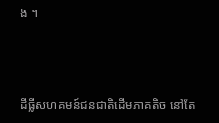ង ។



ដីធ្លីសហគមន៍ជនជាតិដើមភាគតិច នៅតែ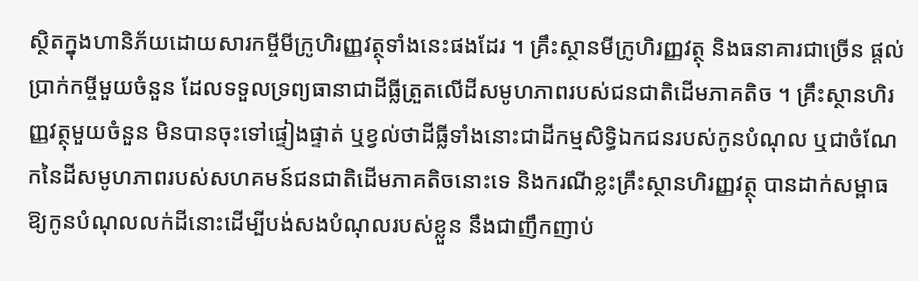ស្ថិតក្នុងហានិភ័យដោយសារកម្ចីមីក្រូហិរញ្ញវត្ថុទាំងនេះផងដែរ ។ គ្រឹះស្ថានមីក្រូហិរញ្ញវត្ថុ និងធនាគារជាច្រើន ផ្តល់ប្រាក់កម្ចីមួយចំនួន ដែលទទួលទ្រព្យធានាជាដីធ្លីត្រួតលើដីសមូហភាពរបស់ជនជាតិដើមភាគតិច ។ គ្រឹះស្ថានហិរញ្ញវត្ថុមួយចំនួន មិនបានចុះទៅផ្ទៀងផ្ទាត់ ឬខ្វល់ថាដីធ្លីទាំងនោះជាដីកម្មសិទិ្ធឯកជនរបស់កូនបំណុល ឬជាចំណែកនៃដីសមូហភាពរបស់សហគមន៍ជនជាតិដើមភាគតិចនោះទេ និងករណីខ្លះគ្រឹះស្ថានហិរញ្ញវត្ថុ បានដាក់សម្ពាធឱ្យកូនបំណុលលក់ដីនោះដើម្បីបង់សងបំណុលរបស់ខ្លួន នឹងជាញឹកញាប់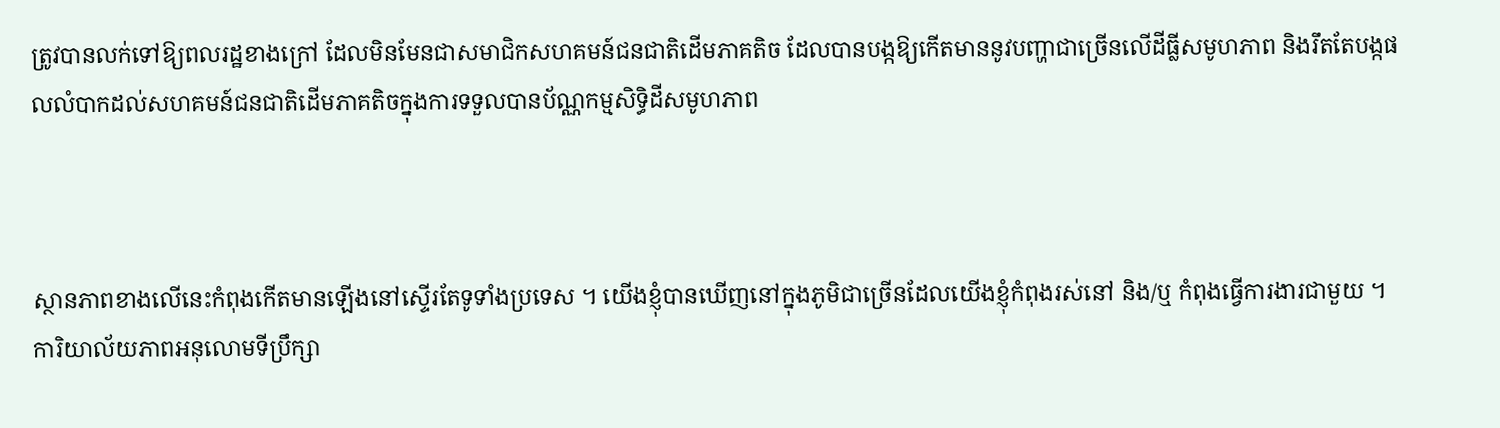ត្រូវបានលក់ទៅឱ្យពលរដ្ឋខាងក្រៅ ដែលមិនមែនជាសមាជិកសហគមន៍ជនជាតិដើមភាគតិច ដែលបានបង្កឱ្យកើតមាននូវបញ្ហាជាច្រើនលើដីធ្លីសមូហភាព និងរឹតតែបង្កផលលំបាកដល់សហគមន៍ជនជាតិដើមភាគតិចក្នុងការទទួលបានប័ណ្ណកម្មសិទ្ធិដីសមូហភាព



ស្ថានភាពខាងលើនេះកំពុងកើតមានឡើងនៅស្ទើរតែទូទាំងប្រទេស ។ យើងខ្ញុំបានឃើញនៅក្នុងភូមិជាច្រើនដែលយើងខ្ញុំកំពុងរស់នៅ និង/ឬ កំពុងធ្វើការងារជាមួយ ។ ការិយាល័យភាពអនុលោមទីប្រឹក្សា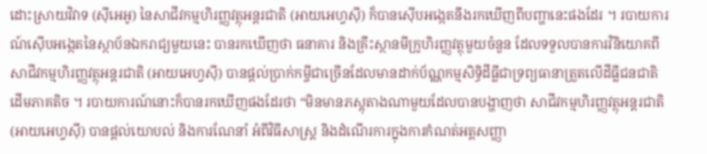ដោះស្រាយវិវាទ (ស៊ីអេអូ) នៃសាជីវកម្មហិរញ្ញវត្ថុអន្តរជាតិ (អាយអេហ្វស៊ី) ក៏បានស៊ើបអង្កេតនឹងរកឃើញពីបញ្ហានេះផងដែរ ។ របាយការណ៍ស៊ើបអង្កេតនៃស្ថាប័នឯករាជ្យមួយនេះ បានរកឃើញថា ធនាគារ និងគ្រឹះស្ថានមីក្រូហិរញ្ញវត្ថុមួយចំនួន ដែលទទួលបានការវិនិយោគពីសាជីវកម្មហិរញ្ញវត្ថុអន្តរជាតិ (អាយអេហ្វស៊ី) បានផ្តល់ប្រាក់កម្ចីជាច្រើនដែលមានដាក់ប័ណ្ណកម្មសិទ្ធិដីធ្លីជាទ្រព្យធានាត្រួតលើដីធ្លីជនជាតិដើមភាគតិច ។ របាយការណ៍នោះក៏បានរកឃើញផងដែរថា “មិនមានភស្តុតាងណាមួយដែលបានបង្ហាញថា សាជីវកម្មហិរញ្ញវត្ថុអន្តរជាតិ (អាយអេហ្វស៊ី) បានផ្តល់យោបល់ និងការណែនាំ អំពីវិធីសាស្ត្រ និងដំណើរការក្នុងការកំណត់អត្តសញ្ញា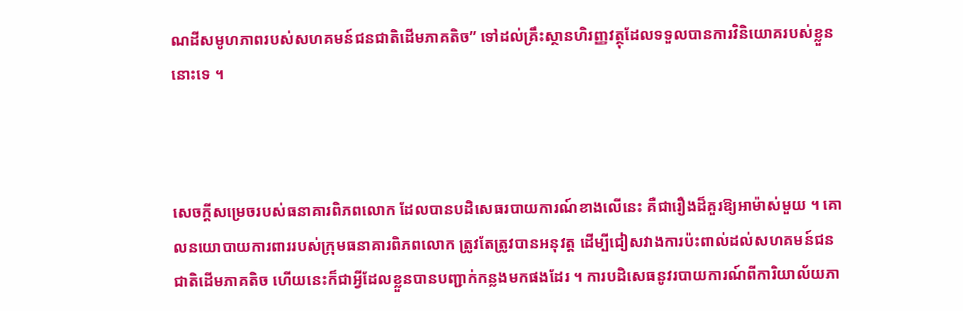ណដីសមូហភាពរបស់សហគមន៍ជនជាតិដើមភាគតិច” ទៅដល់គ្រឹះស្ថានហិរញ្ញវត្ថុដែលទទួលបានការវិនិយោគរបស់ខ្លួននោះទេ ។



សេចក្តីសម្រេចរបស់ធនាគារពិភពលោក ដែលបានបដិសេធរបាយការណ៍ខាងលើនេះ គឺជារឿងដ៏គួរឱ្យអាម៉ាស់មួយ ។ គោលនយោបាយការពាររបស់ក្រុមធនាគារពិភពលោក ត្រូវតែត្រូវបានអនុវត្ត ដើម្បីជៀសវាងការប៉ះពាល់ដល់សហគមន៍ជនជាតិដើមភាគតិច ហើយនេះក៏ជាអ្វីដែលខ្លួនបានបញ្ជាក់កន្លងមកផងដែរ ។ ការបដិសេធនូវរបាយការណ៍ពីការិយាល័យភា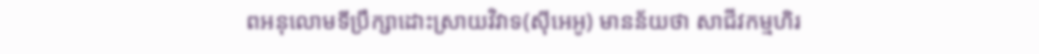ពអនុលោមទីប្រឹក្សាដោះស្រាយវិវាទ(ស៊ីអេអូ) មានន័យថា សាជីវកម្មហិរ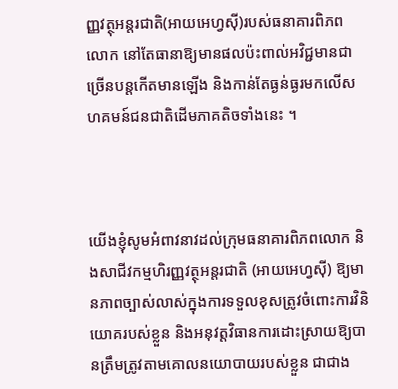ញ្ញវត្ថុអន្តរជាតិ(អាយអេហ្វស៊ី)របស់ធនាគារពិភពលោក នៅតែធានាឱ្យមានផលប៉ះពាល់អវិជ្ជមានជាច្រើនបន្តកើតមានឡើង និងកាន់តែធ្ងន់ធ្ងរមកលើសហគមន៍ជនជាតិដើមភាគតិចទាំងនេះ ។



យើងខ្ញុំសូមអំពាវនាវដល់ក្រុមធនាគារពិភពលោក និងសាជីវកម្មហិរញ្ញវត្ថុអន្តរជាតិ (អាយអេហ្វស៊ី) ឱ្យមានភាពច្បាស់លាស់ក្នុងការទទួលខុសត្រូវចំពោះការវិនិយោគរបស់ខ្លួន និងអនុវត្តវិធានការដោះស្រាយឱ្យបានត្រឹមត្រូវតាមគោលនយោបាយរបស់ខ្លួន ជាជាង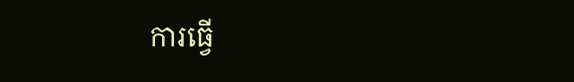ការធ្វើ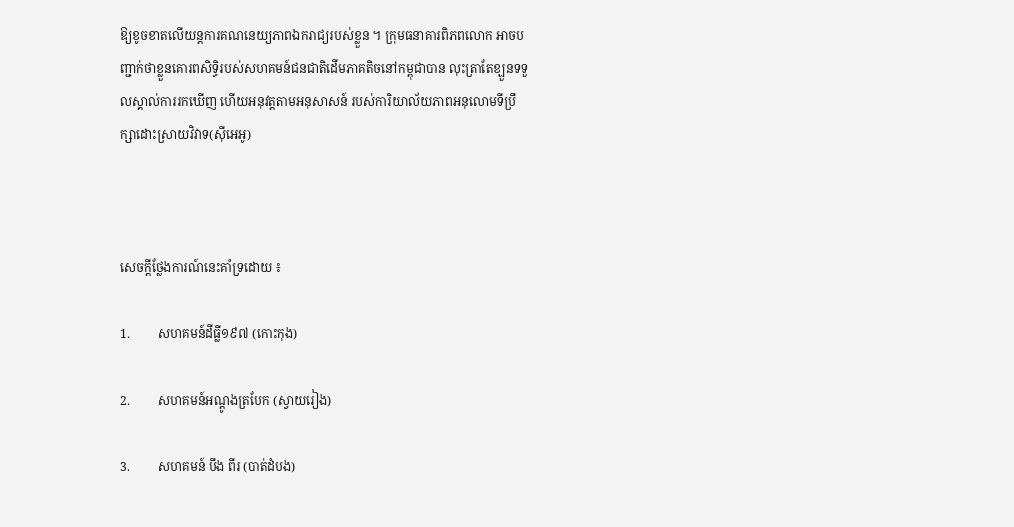ឱ្យខូចខាតលើយន្តការគណនេយ្យភាពឯករាជ្យរបស់ខ្លួន ។ ក្រុមធនាគារពិភពលោក អាចបញ្ជាក់ថាខ្លួនគោរពសិទិ្ធរបស់សហគមន៍ជនជាតិដើមភាគតិចនៅកម្ពុជាបាន លុះត្រាតែខ្ឡួនទទួលស្គាល់ការរកឃើញ ហើយអនុវត្តតាមអនុសាសន៍ របស់ការិយាល័យភាពអនុលោមទីប្រឹក្សាដោះស្រាយវិវាទ(ស៊ីអេអូ)



សេចក្តីថ្លែងការណ៍នេះគាំទ្រដោយ ៖

1.         សហគមន៍ដីធ្លី១៩៧ (កោះកុង)

2.         សហគមន៍អណ្តូងត្របែក (ស្វាយរៀង)

3.         សហគមន៍ បឹង ពីរ (បាត់ដំបង)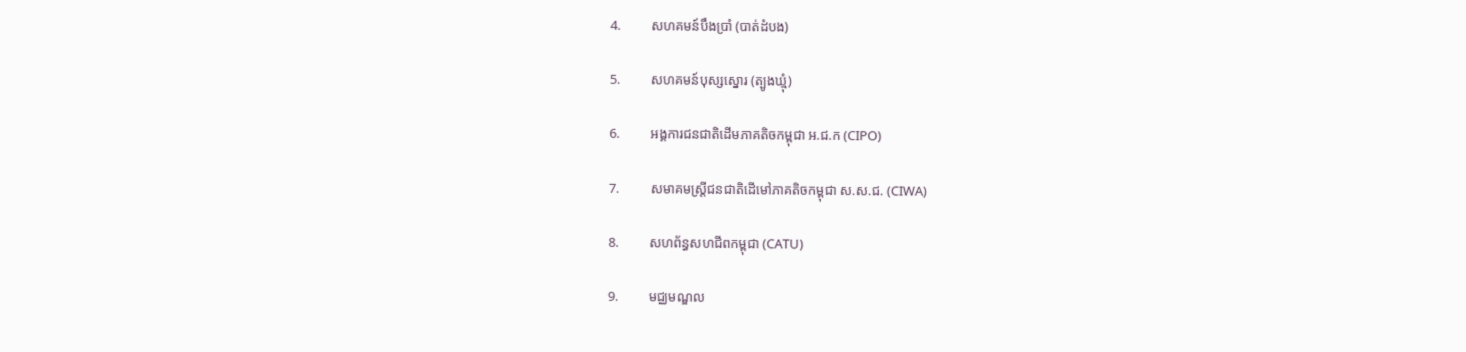4.         សហគមន៍បឹងប្រាំ (បាត់ដំបង)

5.         សហគមន៍បុស្សស្នោរ (ត្បូងឃ្មុំ)

6.         អង្គការជនជាតិដើមភាគតិចកម្ពុជា អ.ជ.ក (CIPO)

7.         សមាគមស្ត្រីជនជាតិដើមៅភាគតិចកម្ពុជា ស.ស.ជ. (CIWA)

8.         សហព័ន្ធសហជីពកម្ពុជា (CATU)

9.         មជ្ឈមណ្ឌល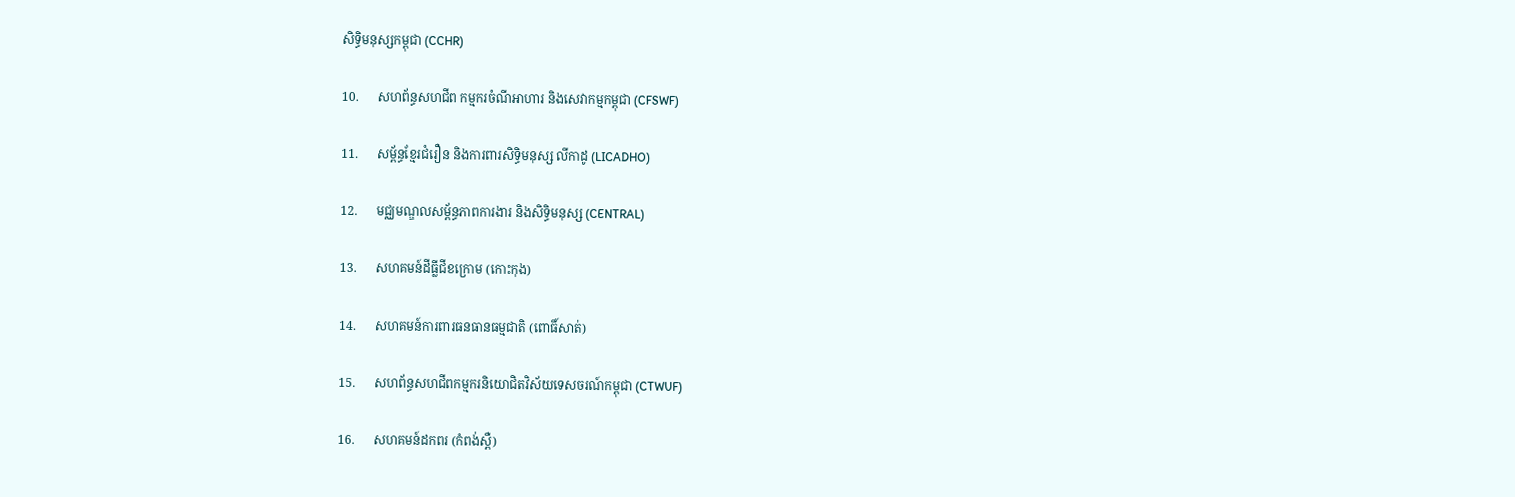សិទិ្ធមនុស្សកម្ពុជា (CCHR)

10.      សហព័ន្ធសហជីព កម្មករចំណីអាហារ និងសេវាកម្មកម្ពុជា (CFSWF)

11.      សម្ព័ន្ធខ្មែរជំរឿន និងការពារសិទិ្ធមនុស្ស លីកាដូ (LICADHO)

12.      មជ្ឈមណ្ឌលសម្ព័ន្ធភាពការងារ និងសិទ្ធិមនុស្ស (CENTRAL)

13.      សហគមន៍ដីធ្លីជីខក្រោម (កោះកុង)

14.      សហគមន៍ការពារធនធានធម្មជាតិ (ពោធិ៍សាត់)

15.      សហព័ន្ធសហជីពកម្មករនិយោជិតវិស័យទេសចរណ៍កម្ពុជា (CTWUF)

16.      សហគមន៍ដកពរ (កំពង់ស្ពឺ)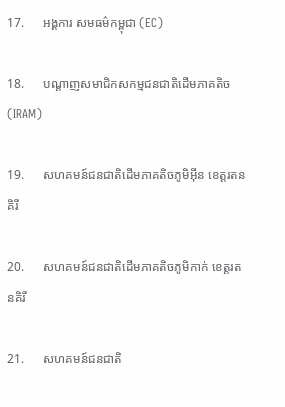17.      អង្គការ សមធម៌កម្ពុជា (EC)

18.      បណ្តាញសមាជិកសកម្មជនជាតិដើមភាគតិច (IRAM)

19.      សហគមន៍ជនជាតិដើមភាគតិចភូមិអ៊ីន ខេត្តរតនគិរី

20.      សហគមន៍ជនជាតិដើមភាគតិចភូមិកាក់ ខេត្តរតនគិរី

21.      សហគមន៍ជនជាតិ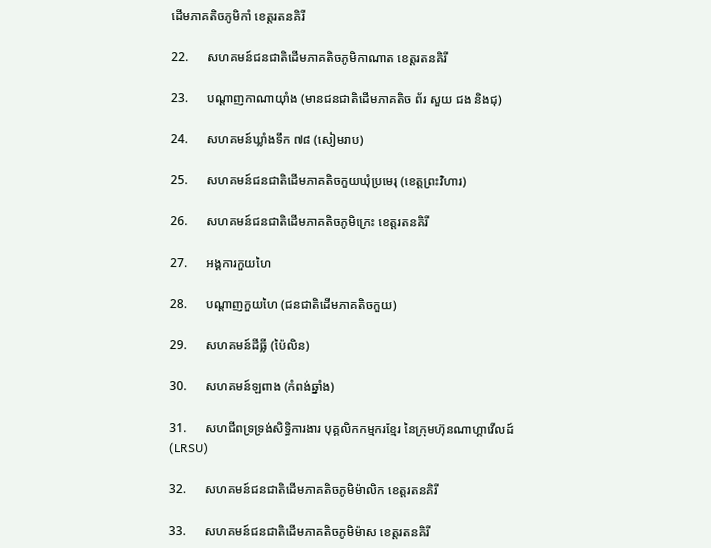ដើមភាគតិចភូមិកាំ ខេត្តរតនគិរី

22.      សហគមន៍ជនជាតិដើមភាគតិចភូមិកាណាត ខេត្តរតនគិរី

23.      បណ្តាញកាណាយ៉ាំង (មានជនជាតិដើមភាគតិច ព័រ សួយ ជង និងជុ)

24.      សហគមន៍ឃ្លាំងទឹក ៧៨ (សៀមរាប)

25.      សហគមន៍ជនជាតិដើមភាគតិចកួយឃុំប្រមេរុ (ខេត្តព្រះវិហារ)

26.      សហគមន៍ជនជាតិដើមភាគតិចភូមិក្រេះ ខេត្តរតនគិរី

27.      អង្គការកួយហៃ

28.      បណ្ដាញកួយហៃ (ជនជាតិដើមភាគតិចកួយ)

29.      សហគមន៍ដីធ្លី (ប៉ៃលិន)

30.      សហគមន៍ឡពាង (កំពង់ឆ្នាំង)

31.      សហជីពទ្រទ្រង់សិទ្ធិការងារ បុគ្គលិកកម្មករខ្មែរ នៃក្រុមហ៊ុនណាហ្គាវើលដ៍ (LRSU)

32.      សហគមន៍ជនជាតិដើមភាគតិចភូមិម៉ាលិក ខេត្តរតនគិរី

33.      សហគមន៍ជនជាតិដើមភាគតិចភូមិម៉ាស ខេត្តរតនគិរី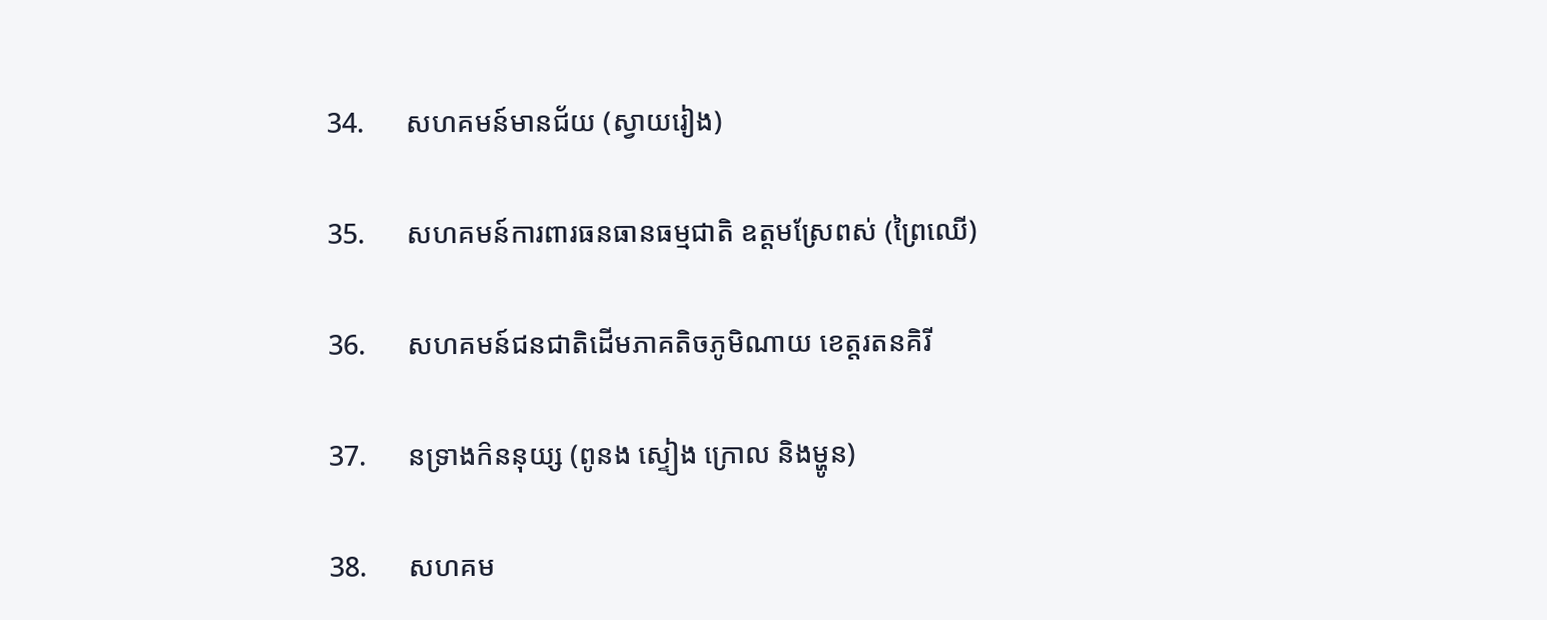34.      សហគមន៍មានជ័យ (ស្វាយរៀង)

35.      សហគមន៍ការពារធនធានធម្មជាតិ ឧត្តមស្រែពស់ (ព្រៃឈើ)

36.      សហគមន៍ជនជាតិដើមភាគតិចភូមិណាយ ខេត្តរតនគិរី

37.      នទ្រាងក៝ននុយ្ស (ពូនង ស្ទៀង ក្រោល និងម្ហូន)

38.      សហគម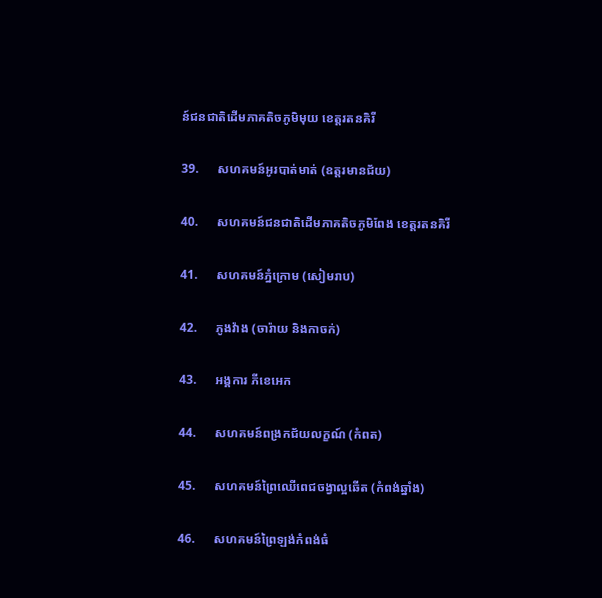ន៍ជនជាតិដើមភាគតិចភូមិមុយ ខេត្តរតនគិរី

39.      សហគមន៍អូរបាត់មាត់ (ឧត្តរមានជ័យ)

40.      សហគមន៍ជនជាតិដើមភាគតិចភូមិពែង ខេត្តរតនគិរី

41.      សហគមន៍ភ្នំក្រោម (សៀមរាប)

42.      ភូងវ៉ាង (ចារ៉ាយ និងកាចក់)

43.      អង្គការ ភីខេអេក

44.      សហគមន៍ពង្រកជ័យលក្ខណ៍ (កំពត)

45.      សហគមន៍ព្រៃឈើពេជចង្វាល្អឆើត (កំពង់ឆ្នាំង)

46.      សហគមន៍ព្រៃឡង់កំពង់ធំ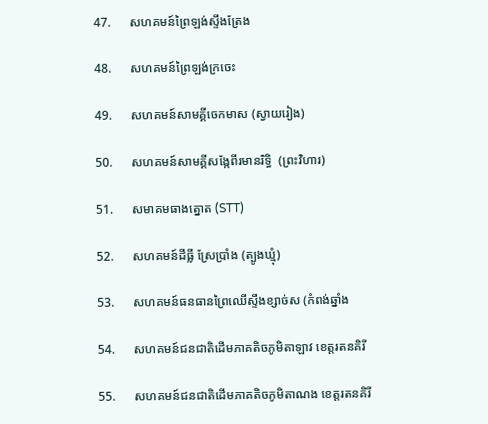47.      សហគមន៍ព្រៃឡង់ស្ទឹងត្រែង

48.      សហគមន៍ព្រៃឡង់ក្រចេះ

49.      សហគមន៍សាមគ្គីចេកមាស (ស្វាយរៀង)

50.      សហគមន៍សាមគ្គីសង្កែពីរមានរិទ្ធិ  (ព្រះវិហារ)

51.      សមាគមធាងត្នោត (STT)

52.      សហគមន៍ដីធ្លី ស្រែប្រាំង (ត្បូងឃ្មុំ)

53.      សហគមន៍ធនធានព្រៃឈើស្ទឹងខ្សាច់ស (កំពង់ឆ្នាំង

54.      សហគមន៍ជនជាតិដើមភាគតិចភូមិតាឡាវ ខេត្តរតនគិរី

55.      សហគមន៍ជនជាតិដើមភាគតិចភូមិតាណង ខេត្តរតនគិរី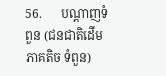56.      បណ្ដាញទំពួន (ជនជាតិដើមភាគតិច ទំពួន)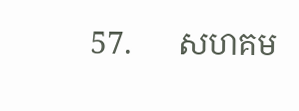57.      សហគម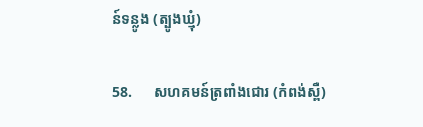ន៍ទន្លូង (ត្បូងឃ្មុំ)

58.      សហគមន៍ត្រពាំងជោរ (កំពង់ស្ពឺ)